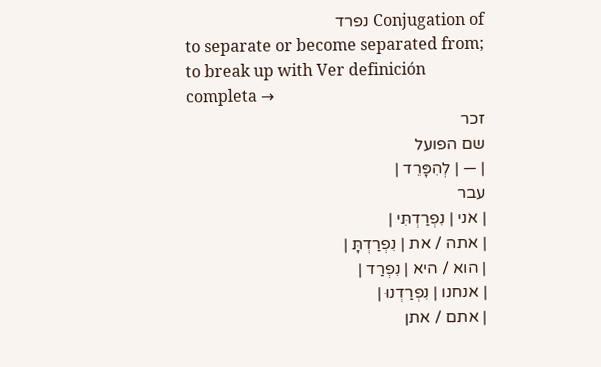Conjugation of נפרד
to separate or become separated from; to break up with Ver definición completa →
זכר
שם הפועל
| — | לְהִפָּרֵד |
עבר
| אני | נִפְרַדְתִּי |
| אתה / את | נִפְרַדְתָּ |
| הוא / היא | נִפְרַד |
| אנחנו | נִפְרַדְנוּ |
| אתם / אתן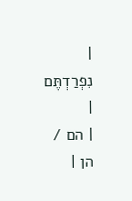| נִפְרַדְתֶּם |
| הם / הן |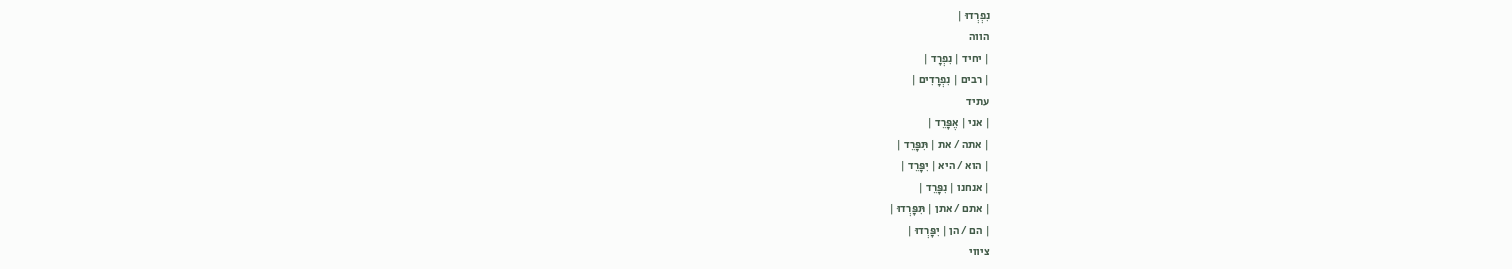נִפְרְדוּ |
הווה
| יחיד | נִפְרָד |
| רבים | נִפְרָדִים |
עתיד
| אני | אֶפָּרֵד |
| אתה / את | תִּפָּרֵד |
| הוא / היא | יִפָּרֵד |
| אנחנו | נִפָּרֵד |
| אתם / אתן | תִּפָּרְדוּ |
| הם / הן | יִפָּרְדוּ |
ציווי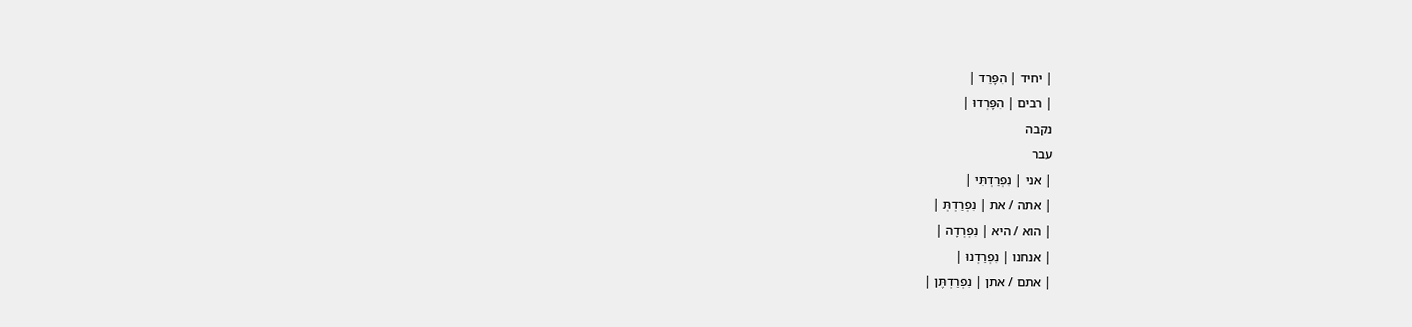| יחיד | הִפָּרֵד |
| רבים | הִפָּרְדוּ |
נקבה
עבר
| אני | נִפְרַדְתִּי |
| אתה / את | נִפְרַדְתְּ |
| הוא / היא | נִפְרְדָה |
| אנחנו | נִפְרַדְנוּ |
| אתם / אתן | נִפְרַדְתֶּן |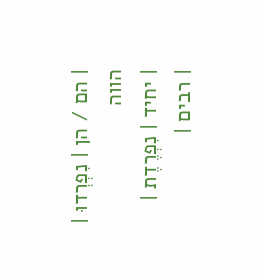| הם / הן | נִפְרְדוּ |
הווה
| יחיד | נִפְרֶדֶת |
| רבים |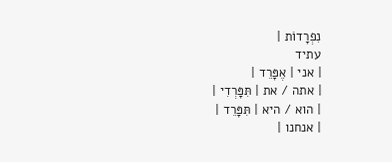נִפְרָדוֹת |
עתיד
| אני | אֶפָּרֵד |
| אתה / את | תִּפָּרְדִי |
| הוא / היא | תִּפָּרֵד |
| אנחנו |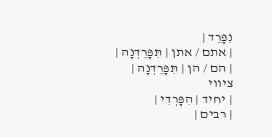נִפָּרֵד |
| אתם / אתן | תִּפָּרֵדְנָה |
| הם / הן | תִּפָּרֵדְנָה |
ציווי
| יחיד | הִפָּרְדִי |
| רבים |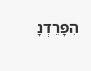הִפָּרֵדְנָ